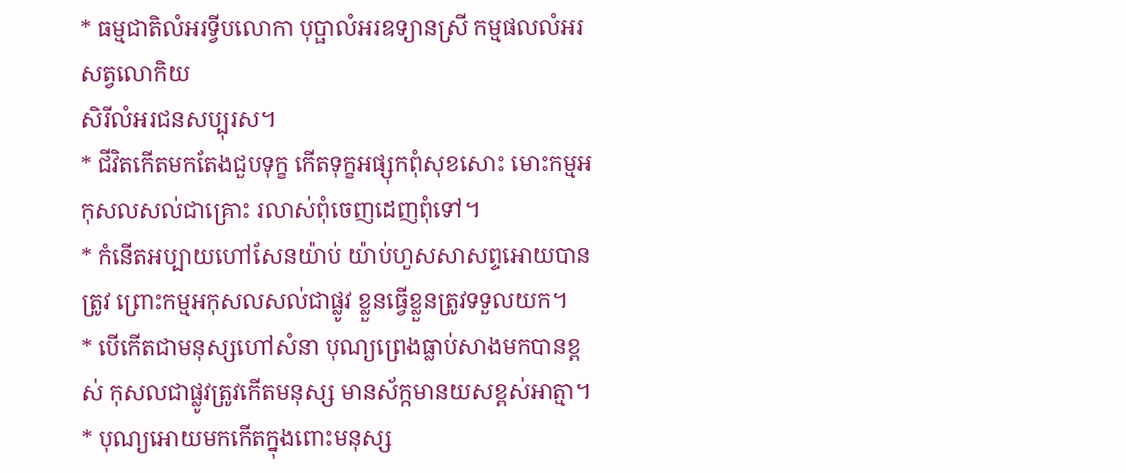* ធម្មជាតិលំអរទ្វីបលោកា បុប្ផាលំអរឧទ្យានស្រី កម្មផលលំអរសត្វលោកិយ
សិរីលំអរជនសប្បុរស។
* ជីវិតកើតមកតែងជួបទុក្ខ កើតទុក្ខអផ្សុកពុំសុខសោះ មោះកម្មអកុសលសល់ជាគ្រោះ រលាស់ពុំចេញដេញពុំទៅ។
* កំនើតអប្បាយហៅសែនយ៉ាប់ យ៉ាប់ហួសសាសព្ទអោយបានត្រូវ ព្រោះកម្មអកុសលសល់ជាផ្លូវ ខ្លួនធ្វើខ្លួនត្រូវទទួលយក។
* បើកើតជាមនុស្សហៅសំនា បុណ្យព្រេងធ្លាប់សាងមកបានខ្ពស់ កុសលជាផ្លូវត្រូវកើតមនុស្ស មានស័ក្កមានយសខ្ពស់អាត្មា។
* បុណ្យអោយមកកើតក្នុងពោះមនុស្ស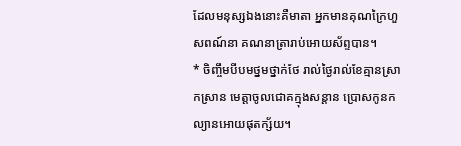ដែលមនុស្សឯងនោះគឺមាតា អ្នកមានគុណក្រៃហួសពណ៍នា គណនាត្រារាប់អោយស័ព្ទបាន។
* ចិញ្ចឹមបីបមថ្នមថ្នាក់ថែ រាល់ថ្ងៃរាល់ខែគ្មានស្រាកស្រាន មេត្តាចូលជោគក្មុងសន្តាន ប្រោសកូនកល្យានអោយផុតក្ស័យ។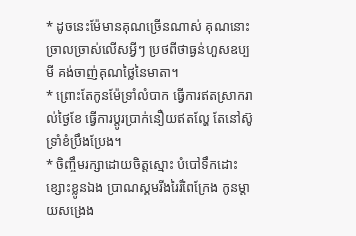* ដូចនេះម៉ែមានគុណច្រើនណាស់ គុណនោះច្រាលច្រាស់លើសអ្វីៗ ប្រថពីថាធ្ងន់ហួសឧប្បមី គង់ចាញ់គុណថ្លៃនៃមាតា។
* ព្រោះតែកូនម៉ែទ្រាំលំបាក ធ្វើការឥតស្រាករាល់ថ្ងៃខែ ធ្វើការប្តូរប្រាក់នឿយឥតល្ហែ តែនៅស៊ូទ្រាំខំប្រឹងប្រែង។
* ចិញ្ចឹមរក្សាដោយចិត្តស្មោះ បំបៅទឹកដោះខ្សោះខ្លូនឯង ប្រាណស្គមរីងរៃរំពៃក្រែង កូនម្តាយសង្រេង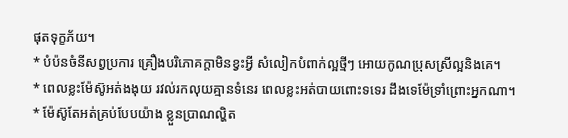ផុតទុក្ខភ័យ។
* បំប៉នចំនីសព្វប្រការ គ្រឿងបរិភោគក្តាមិនខ្វះអ្វី សំលៀកបំពាក់ល្អថ្មីៗ អោយកូណប្រុសស្រីល្អនិងគេ។
* ពេលខ្លះម៉ែស៊ូអត់ងងុយ រវល់រកលុយគ្មានទំនេរ ពេលខ្លះអត់បាយពោះទទេរ ដឹងទេម៉ែទ្រាំព្រោះអ្នកណា។
* ម៉ែស៊ូតែអត់គ្រប់បែបយ៉ាង ខ្លួនប្រាណល្ហិត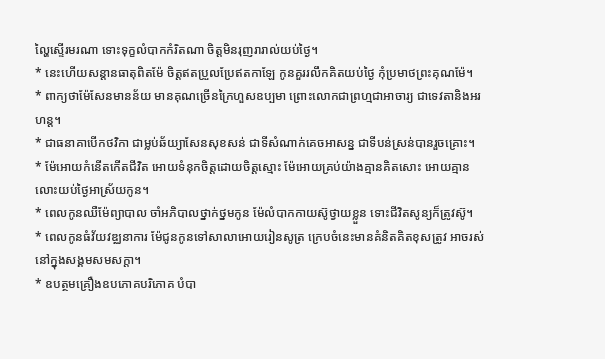ល្ហៃស្ទើរមរណា ទោះទុក្ខលំបាកកំរិតណា ចិត្តមិនរុញរារាល់យប់ថ្ងៃ។
* នេះហើយសន្តានធាតុពិតម៉ែ ចិត្តឥតប្រួលប្រែឥតកាឡែ កូនគួររលឹកគិតយប់ថ្ងៃ កុំប្រមាថព្រះគុណម៉ែ។
* ពាក្យថាម៉ែសែនមានន័យ មានគុណច្រើនក្រៃហួសឧប្បមា ព្រោះលោកជាព្រហ្មជាអាចារ្យ ជាទេវតានិងអរហន្ត។
* ជាធនាគាបើកថវិកា ជាម្លប់ឆ័យ្យាសែនសុខសន់ ជាទីសំណាក់គេចអាសន្ន ជាទីបន់ស្រន់បានរួចគ្រោះ។
* ម៉ែអោយកំនើតកើតជីវិត អោយទំនុកចិត្តដោយចិត្តស្មោះ ម៉ែអោយគ្រប់យ៉ាងគ្មានគិតសោះ អោយគ្មានលោះយប់ថ្ងៃអាស្រ័យកូន។
* ពេលកូនឈឺម៉ែព្យាបាល ចាំអភិបាលថ្នាក់ថ្នមកូន ម៉ែលំបាកកាយស៊ូថ្វាយខ្លួន ទោះជីវិតសូន្យក៏ត្រូវស៊ូ។
* ពេលកូនធំវ័យវឌ្ឈនាការ ម៉ែជូនកូនទៅសាលាអោយរៀនសូត្រ ក្រេបចំនេះមានគំនិតគិតខុសត្រូវ អាចរស់នៅក្នុងសង្គមសមសក្តា។
* ឧបត្ថមគ្រឿងឧបភោគបរិភោគ បំបា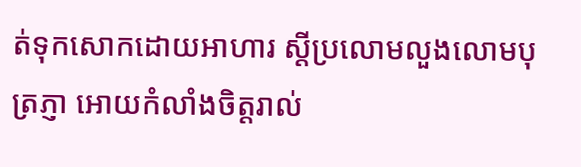ត់ទុកសោកដោយអាហារ ស្តីប្រលោមលួងលោមបុត្រភ្ញា អោយកំលាំងចិត្តរាល់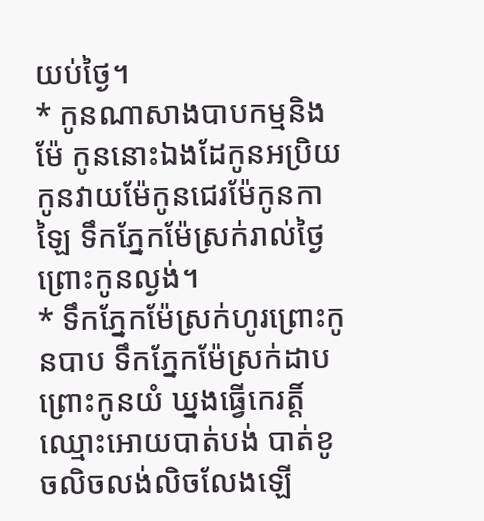យប់ថ្ងៃ។
* កូនណាសាងបាបកម្មនិងម៉ែ កូននោះឯងដែកូនអប្រិយ កូនវាយម៉ែកូនជេរម៉ែកូនកាឡៃ ទឹកភ្នែកម៉ែស្រក់រាល់ថ្ងៃព្រោះកូនល្ងង់។
* ទឹកភ្នែកម៉ែស្រក់ហូរព្រោះកូនបាប ទឹកភ្នែកម៉ែស្រក់ដាបព្រោះកូនយំ ឃ្នងធ្វើកេរត្តិ៍ឈ្មោះអោយបាត់បង់ បាត់ខូចលិចលង់លិចលែងឡើ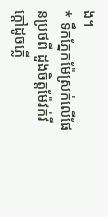ង។
* ទឹកភ្នែកម៉ែស្រក់លើផែនប្រថពី ដួងចិត្តម៉ែវក់វីក្តៅដូចភ្លើ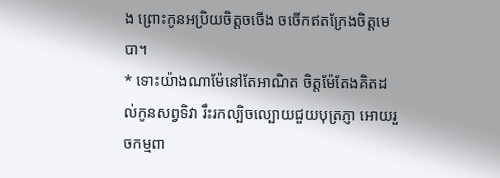ង ព្រោះកូនអប្រិយចិត្តចចើង ចចើកឥតក្រែងចិត្តមេបា។
* ទោះយ៉ាងណាម៉ែនៅតែអាណិត ចិត្តម៉ែតែងគិតដល់កូនសព្វទិវា រឹះរកល្បិចល្បោយជួយបុត្រភ្ញា អោយរួចកម្មពា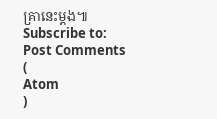គ្រានេះម្តង៕
Subscribe to:
Post Comments
(
Atom
)